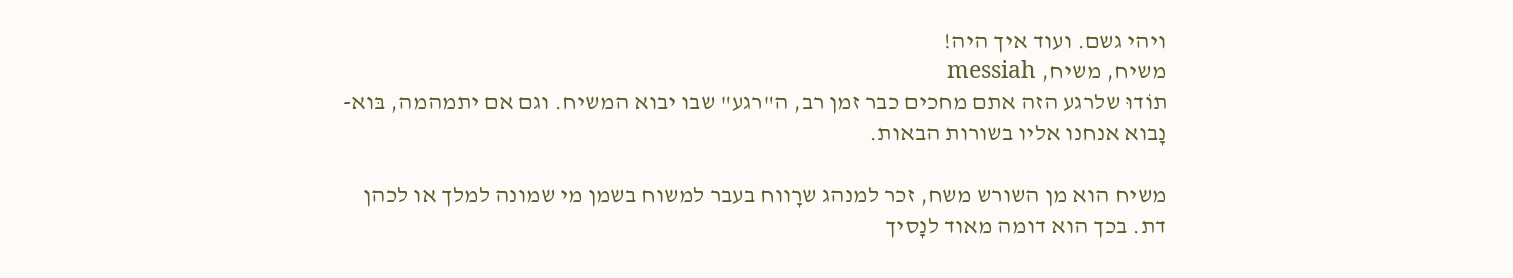ויהי גשם. ועוד איך היה!
משיח, משיח, messiah
תוֹדוּ שלרגע הזה אתם מחכים כבר זמן רב, ה"רגע" שבו יבוא המשיח. וגם אם יתמהמה, בּוא-נָבוא אנחנו אליו בשורות הבאות.

משיח הוא מן השורש משח, זכר למנהג שרָווח בעבר למשוח בשמן מי שמונה למלך או לכהן דת. בכך הוא דומה מאוד לנָסיך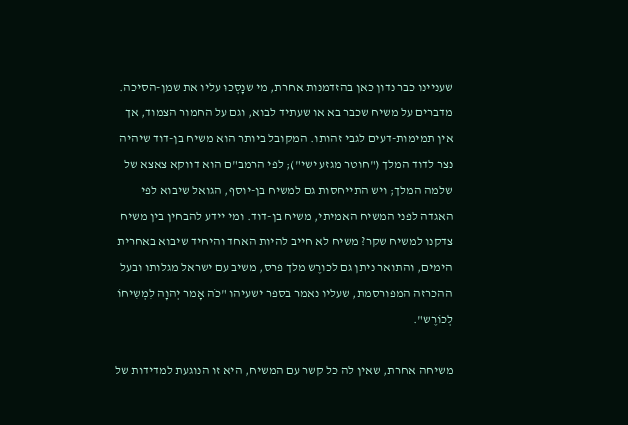שעניינו כבר נדון כאן בהזדמנות אחרת, מי שנָסְכוּ עליו את שמן-הסיכה. מדברים על משיח שכבר בא או שעתיד לבוא, וגם על החמור הצמוד, אך אין תמימות-דעים לגבי זהותו. המקובל ביותר הוא משיח בן-דוד שיהיה נצר לדוד המלך ("חוטר מגזע ישי"); לפי הרמב"ם הוא דווקא צאצא של שלמה המלך; ויש התייחסות גם למשיח בן-יוסף, הגואל שיבוא לפי האגדה לפני המשיח האמיתי, משיח בן-דוד. ומי יידע להבחין בין משיח צדקנו למשיח שקר? משיח לא חייב להיות האחד והיחיד שיבוא באחרית הימים, והתואר ניתן גם לכורֶש מלך פרס, משיב עם ישראל מגלותו ובעל ההכרזה המפורסמת, שעליו נאמר בספר ישעיהו "כֹה אָמר יְהוָה לִמְשִיחוֹ לְכוֹרֶש".

משיחה אחרת, שאין לה כל קשר עם המשיח, היא זו הנוגעת למדידות של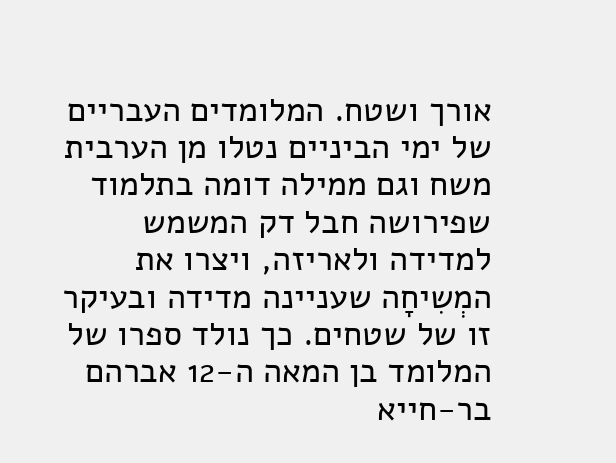אורך ושטח. המלומדים העבריים של ימי הביניים נטלו מן הערבית משח וגם ממילה דומה בתלמוד שפירושה חבל דק המשמש למדידה ולאריזה, ויצרו את המְשִיחָה שעניינה מדידה ובעיקר זו של שטחים. כך נולד ספרו של המלומד בן המאה ה-12 אברהם בר-חייא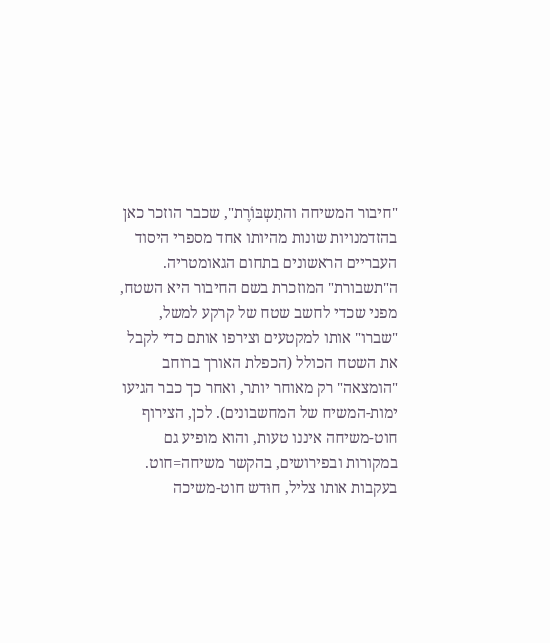"חיבור המשיחה והתִשְבּוֹרֶת", שכבר הוזכר כאן בהזדמנויות שונות מהיותו אחד מספרי היסוד העבריים הראשונים בתחום הגאומטריה. ה"תשבורת" המוזכרת בשם החיבור היא השטח, מפני שכדי לחשב שטח של קרקע למשל, "שברו" אותו למקטעים וצירפו אותם כדי לקבל את השטח הכולל (הכפלת האורך ברוחב "הומצאה" רק מאוחר יותר, ואחר כך כבר הגיעו ימות-המשיח של המחשבונים). לכן, הצירוף חוט-משיחה איננו טעות, והוא מופיע גם במקורות ובפירושים, בהקשר משיחה=חוט. בעקבות אותו צליל, חוּדש חוט-משיכה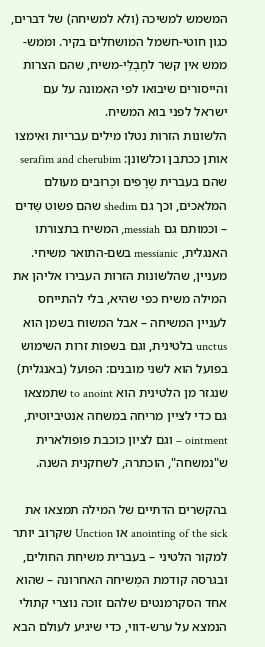המשמש למשיכה (ולא למשיחה) של דברים, כגון חוטי-חשמל המושחלים בקיר. וממש-ממש אין קשר לחֶבְלֵּי-משיח, שהם הצרות והייסורים שיבואו לפי האמונה על עם ישראל לפני בוא המשיח.
הלשונות הזרות נטלו מילים עבריות ואימצו אותן ככתבן וכלשונן: serafim and cherubim שהם בעברית שְרָפים וכְרוּבים מעולם המלאכים, וכך גם shedim שהם פשוט שֵּדים – וכמותם גם messiah, המשיח בתצורתו האנגלית, messianic בשם-התואר משיחי. מעניין, שהלשונות הזרות העבירו אליהן את המילה משיח כפי שהיא, בלי להתייחס לעניין המשיחה – אבל המשוח בשמן הוא unctus בלטינית, וגם בשפות זרות השימוש בפועל הוא לשני מובנים: הפועל (באנגלית) שנגזר מן הלטינית הוא to anoint שתמצאו גם כדי לציין מריחה במשחה אנטיביוטית, ointment – וגם לציון כוכבת פופולארית ש"נמשחה", הוכתרה, לשחקנית השנה.

בהקשרים הדתיים של המילה תמצאו את anointing of the sick או Unction שקרוב יותר למקור הלטיני – בעברית משיחת החולים, ובגרסה קודמת המְשיחה האחרונה – שהוא אחד הסקרמנטים שלהם זוכה נוצרי קתולי הנמצא על ערש-דווי, כדי שיגיע לעולם הבא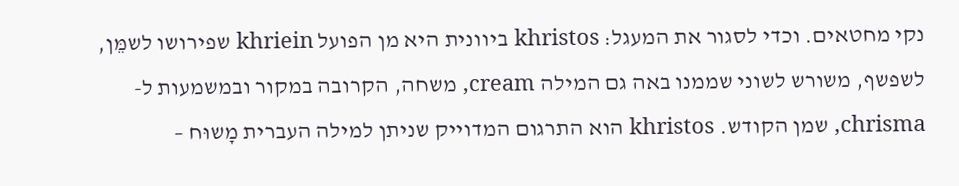נקי מחטאים. וכדי לסגור את המעגל: khristos ביוונית היא מן הפועל khriein שפירושו לשמֵּן, לשפשף, משורש לשוני שממנו באה גם המילה cream, משחה, הקרובה במקור ובמשמעות ל-chrisma, שמן הקודש. khristos הוא התרגום המדוייק שניתן למילה העברית מָשוּח –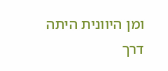ומן היוונית היתה דרך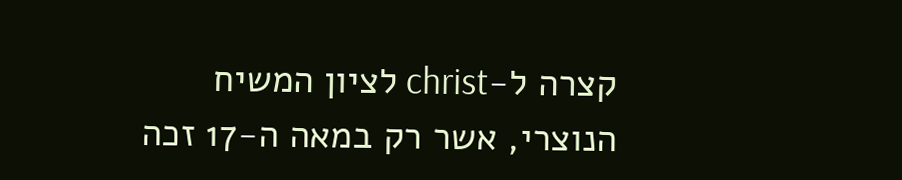קצרה ל-christ לציון המשיח הנוצרי, אשר רק במאה ה-17 זכה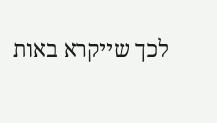לכך שייקרא באות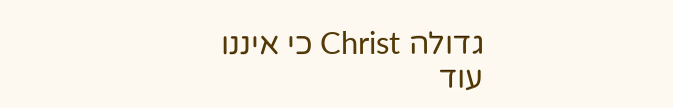גדולה Christ כי איננו עוד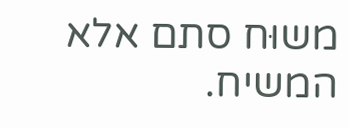משוּח סתם אלא המשיח.